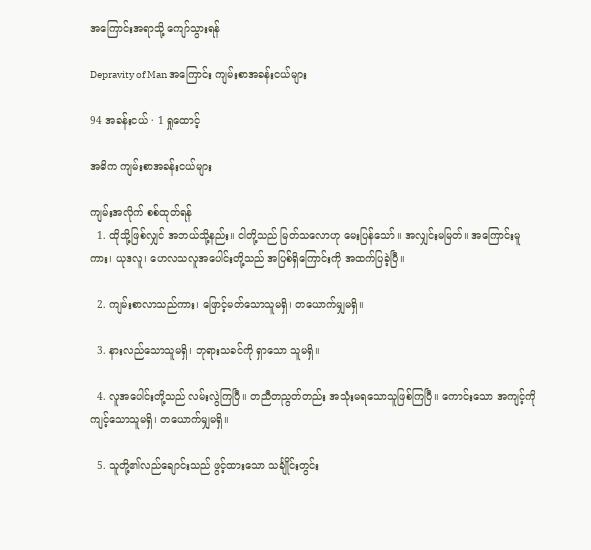အကြောင်းအရာသို့ ကျော်သွားရန်

Depravity of Man အကြောင်း ကျမ်းစာအခန်းငယ်များ

94 အခန်းငယ် · 1 ရှုထောင့်

အဓိက ကျမ်းစာအခန်းငယ်များ

ကျမ်းအလိုက် စစ်ထုတ်ရန်
  1. ထိုသို့ဖြစ်လျှင် အဘယ်သို့နည်း။ ငါတို့သည် မြတ်သလောဟု မေးပြန်သော်။ အလျှင်းမမြတ်။ အကြောင်းမူကား၊ ယုဒလူ၊ ဟေလသလူအပေါင်းတို့သည် အပြစ်ရှိကြောင်းကို အထက်ပြခဲ့ပြီ။

  2. ကျမ်းစာလာသည်ကား၊ ဖြောင့်မတ်သောသူမရှိ၊ တယောက်မျှမရှိ။

  3. နားလည်သောသူမရှိ၊ ဘုရားသခင်ကို ရှာသော သူမရှိ။

  4. လူအပေါင်းတို့သည် လမ်းလွဲကြပြီ။ တညီတညွတ်တည်း အသုံးမရသောသူဖြစ်ကြပြီ။ ကောင်းသော အကျင့်ကို ကျင့်သောသူမရှိ၊ တယောက်မျှမရှိ။

  5. သူတို့၏လည်ချောင်းသည် ဖွင့်ထားသော သင်္ချိုင်းတွင်း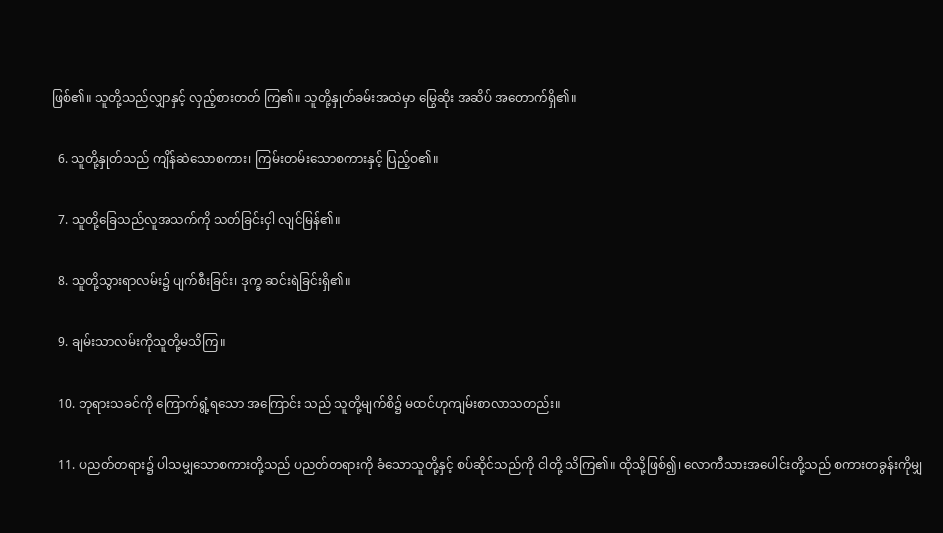ဖြစ်၏။ သူတို့သည်လျှာနှင့် လှည့်စားတတ် ကြ၏။ သူတို့နှုတ်ခမ်းအထဲမှာ မြွေဆိုး အဆိပ် အတောက်ရှိ၏။

  6. သူတို့နှုတ်သည် ကျိန်ဆဲသောစကား၊ ကြမ်းတမ်းသောစကားနှင့် ပြည့်ဝ၏။

  7. သူတို့ခြေသည်လူအသက်ကို သတ်ခြင်းငှါ လျင်မြန်၏။

  8. သူတို့သွားရာလမ်း၌ ပျက်စီးခြင်း၊ ဒုက္ခ ဆင်းရဲခြင်းရှိ၏။

  9. ချမ်းသာလမ်းကိုသူတို့မသိကြ။

  10. ဘုရားသခင်ကို ကြောက်ရွံ့ရသော အကြောင်း သည် သူတို့မျက်စိ၌ မထင်ဟုကျမ်းစာလာသတည်း။

  11. ပညတ်တရား၌ ပါသမျှသောစကားတို့သည် ပညတ်တရားကို ခံသောသူတို့နှင့် စပ်ဆိုင်သည်ကို ငါတို့ သိကြ၏။ ထိုသို့ဖြစ်၍၊ လောကီသားအပေါင်းတို့သည် စကားတခွန်းကိုမျှ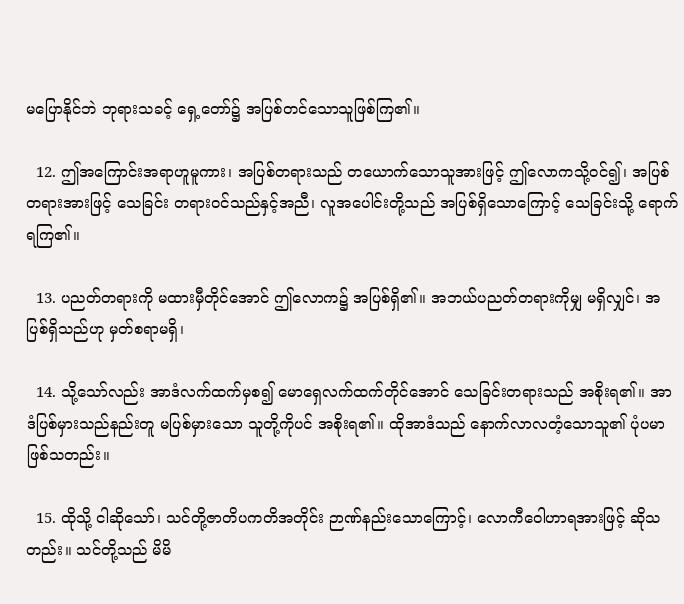မပြောနိုင်ဘဲ ဘုရားသခင့် ရှေ့တော်၌ အပြစ်တင်သောသူဖြစ်ကြ၏။

  12. ဤအကြောင်းအရာဟူမူကား၊ အပြစ်တရားသည် တယောက်သောသူအားဖြင့် ဤလောကသို့ဝင်၍၊ အပြစ်တရားအားဖြင့် သေခြင်း တရားဝင်သည်နှင့်အညီ၊ လူအပေါင်းတို့သည် အပြစ်ရှိသောကြောင့် သေခြင်းသို့ ရောက်ရကြ၏။

  13. ပညတ်တရားကို မထားမှီတိုင်အောင် ဤလောက၌ အပြစ်ရှိ၏။ အဘယ်ပညတ်တရားကိုမျှ မရှိလျှင်၊ အပြစ်ရှိသည်ဟု မှတ်စရာမရှိ၊

  14. သို့သော်လည်း အာဒံလက်ထက်မှစ၍ မောရှေလက်ထက်တိုင်အောင် သေခြင်းတရားသည် အစိုးရ၏။ အာဒံပြစ်မှားသည်နည်းတူ မပြစ်မှားသော သူတို့ကိုပင် အစိုးရ၏။ ထိုအာဒံသည် နောက်လာလတံ့သောသူ၏ ပုံပမာဖြစ်သတည်း။

  15. ထိုသို့ ငါဆိုသော်၊ သင်တို့ဇာတိပကတိအတိုင်း ဉာဏ်နည်းသောကြောင့်၊ လောကီဝေါဟာရအားဖြင့် ဆိုသတည်း။ သင်တို့သည် မိမိ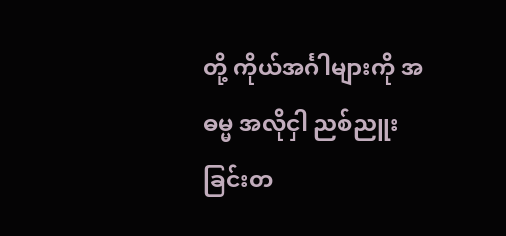တို့ ကိုယ်အင်္ဂါများကို အဓမ္မ အလိုငှါ ညစ်ညူးခြင်းတ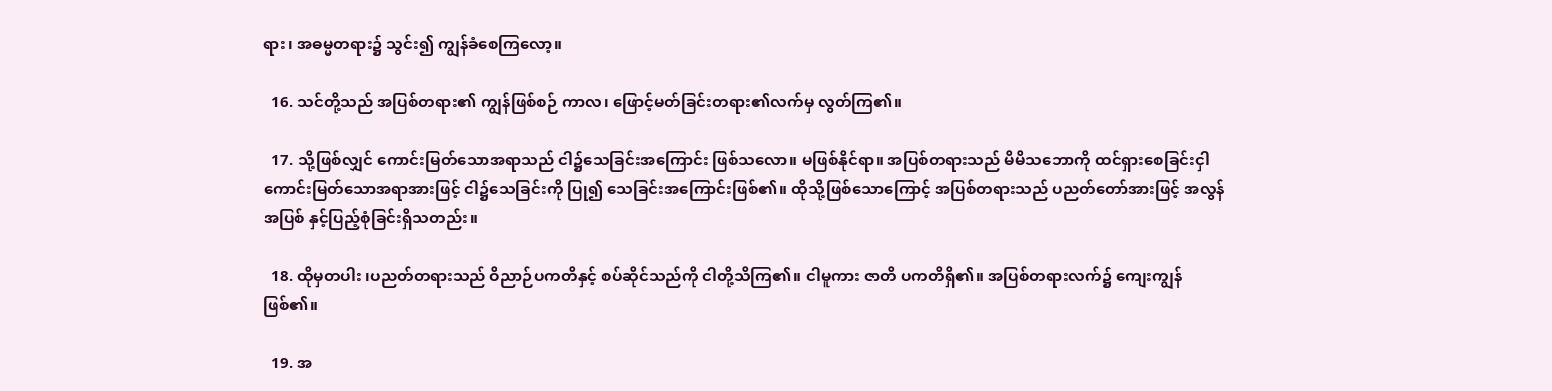ရား၊ အဓမ္မတရား၌ သွင်း၍ ကျွန်ခံစေကြလော့။

  16. သင်တို့သည် အပြစ်တရား၏ ကျွန်ဖြစ်စဉ် ကာလ၊ ဖြောင့်မတ်ခြင်းတရား၏လက်မှ လွတ်ကြ၏။

  17. သို့ဖြစ်လျှင် ကောင်းမြတ်သောအရာသည် ငါ၌သေခြင်းအကြောင်း ဖြစ်သလော။ မဖြစ်နိုင်ရာ။ အပြစ်တရားသည် မိမိသဘောကို ထင်ရှားစေခြင်းငှါ ကောင်းမြတ်သောအရာအားဖြင့် ငါ၌သေခြင်းကို ပြု၍ သေခြင်းအကြောင်းဖြစ်၏။ ထိုသို့ဖြစ်သောကြောင့် အပြစ်တရားသည် ပညတ်တော်အားဖြင့် အလွန်အပြစ် နှင့်ပြည့်စုံခြင်းရှိသတည်း။

  18. ထိုမှတပါး ၊ပညတ်တရားသည် ဝိညာဉ်ပကတိနှင့် စပ်ဆိုင်သည်ကို ငါတို့သိကြ၏။ ငါမူကား ဇာတိ ပကတိရှိ၏။ အပြစ်တရားလက်၌ ကျေးကျွန်ဖြစ်၏။

  19. အ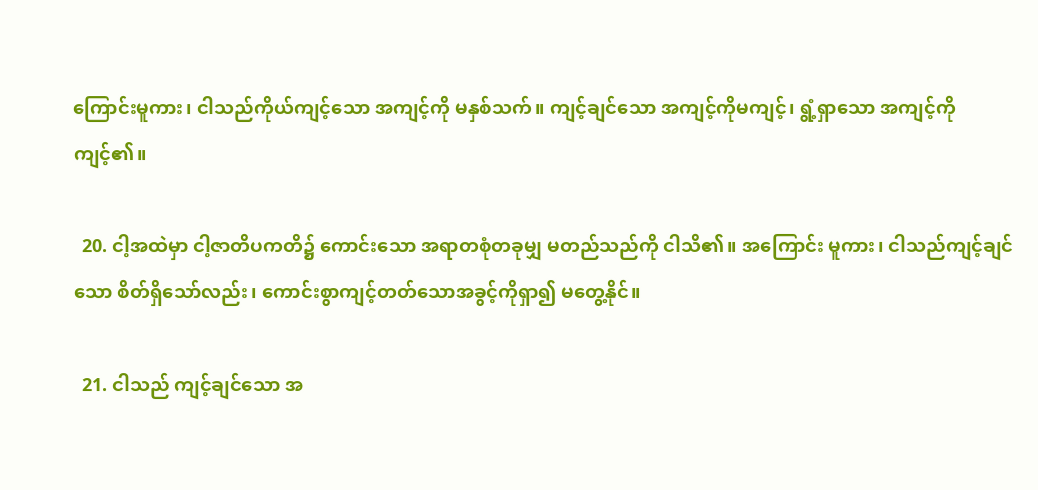ကြောင်းမူကား၊ ငါသည်ကိုယ်ကျင့်သော အကျင့်ကို မနှစ်သက်။ ကျင့်ချင်သော အကျင့်ကိုမကျင့်၊ ရွံ့ရှာသော အကျင့်ကို ကျင့်၏။

  20. ငါ့အထဲမှာ ငါ့ဇာတိပကတိ၌ ကောင်းသော အရာတစုံတခုမျှ မတည်သည်ကို ငါသိ၏။ အကြောင်း မူကား၊ ငါသည်ကျင့်ချင်သော စိတ်ရှိသော်လည်း၊ ကောင်းစွာကျင့်တတ်သောအခွင့်ကိုရှာ၍ မတွေ့နိုင်။

  21. ငါသည် ကျင့်ချင်သော အ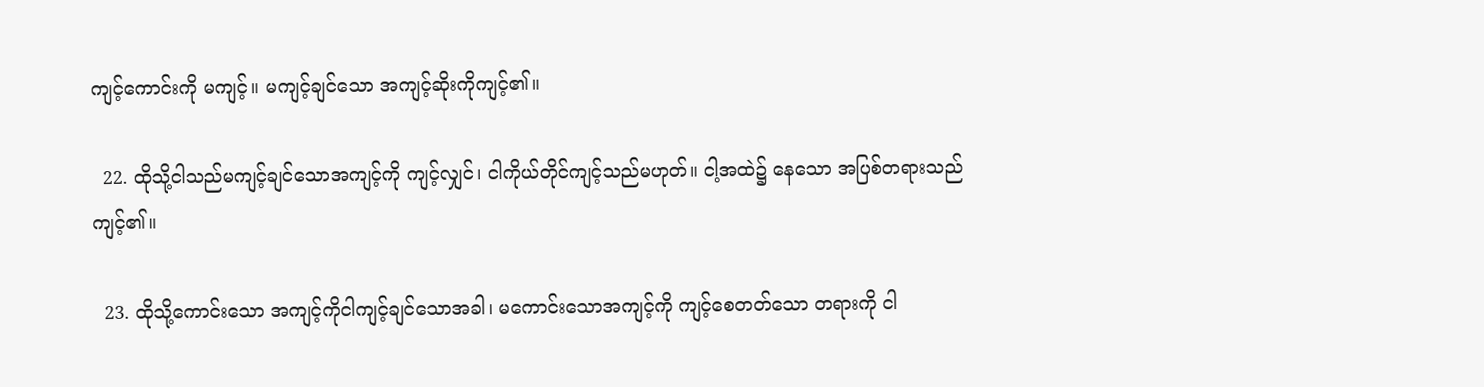ကျင့်ကောင်းကို မကျင့်။ မကျင့်ချင်သော အကျင့်ဆိုးကိုကျင့်၏။

  22. ထိုသို့ငါသည်မကျင့်ချင်သောအကျင့်ကို ကျင့်လျှင်၊ ငါကိုယ်တိုင်ကျင့်သည်မဟုတ်။ ငါ့အထဲ၌ နေသော အပြစ်တရားသည်ကျင့်၏။

  23. ထိုသို့ကောင်းသော အကျင့်ကိုငါကျင့်ချင်သောအခါ၊ မကောင်းသောအကျင့်ကို ကျင့်စေတတ်သော တရားကို ငါ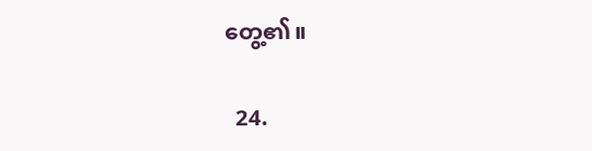တွေ့၏။

  24.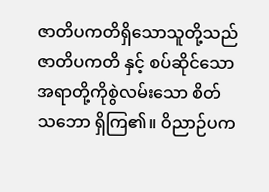ဇာတိပကတိရှိသောသူတို့သည် ဇာတိပကတိ နှင့် စပ်ဆိုင်သော အရာတို့ကိုစွဲလမ်းသော စိတ်သဘော ရှိကြ၏။ ဝိညာဉ်ပက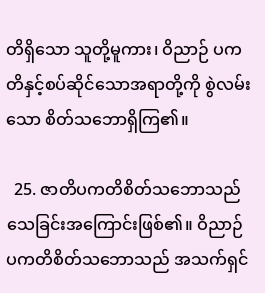တိရှိသော သူတို့မူကား၊ ဝိညာဉ် ပကတိနှင့်စပ်ဆိုင်သောအရာတို့ကို စွဲလမ်းသော စိတ်သဘောရှိကြ၏။

  25. ဇာတိပကတိစိတ်သဘောသည် သေခြင်းအကြောင်းဖြစ်၏။ ဝိညာဉ်ပကတိစိတ်သဘောသည် အသက်ရှင်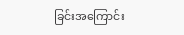ခြင်းအကြောင်း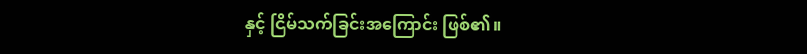နှင့် ငြိမ်သက်ခြင်းအကြောင်း ဖြစ်၏။